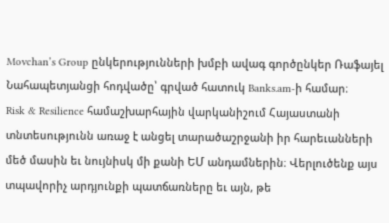Movchan’s Group ընկերությունների խմբի ավագ գործընկեր Ռաֆայել Նահապետյանցի հոդվածը՝ գրված հատուկ Banks.am-ի համար։
Risk & Resilience համաշխարհային վարկանիշում Հայաստանի տնտեսությունն առաջ է անցել տարածաշրջանի իր հարեւանների մեծ մասին եւ նույնիսկ մի քանի ԵՄ անդամներին։ Վերլուծենք այս տպավորիչ արդյունքի պատճառները եւ այն, թե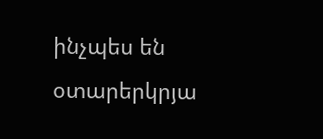ինչպես են օտարերկրյա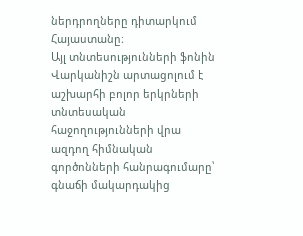ներդրողները դիտարկում Հայաստանը։
Այլ տնտեսությունների ֆոնին
Վարկանիշն արտացոլում է աշխարհի բոլոր երկրների տնտեսական հաջողությունների վրա ազդող հիմնական գործոնների հանրագումարը՝ գնաճի մակարդակից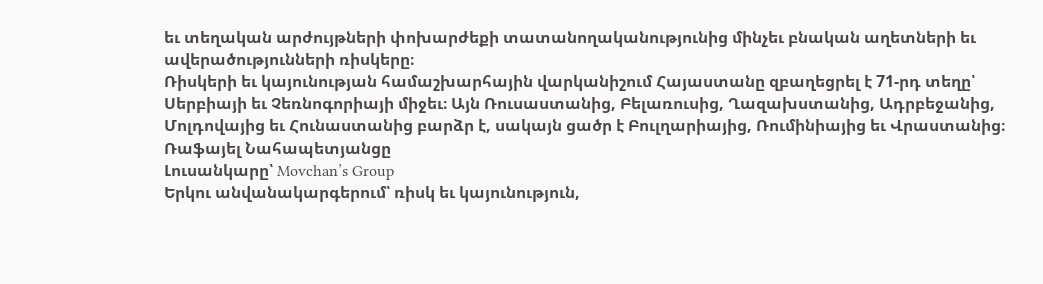եւ տեղական արժույթների փոխարժեքի տատանողականությունից մինչեւ բնական աղետների եւ ավերածությունների ռիսկերը։
Ռիսկերի եւ կայունության համաշխարհային վարկանիշում Հայաստանը զբաղեցրել է 71-րդ տեղը՝ Սերբիայի եւ Չեռնոգորիայի միջեւ։ Այն Ռուսաստանից, Բելառուսից, Ղազախստանից, Ադրբեջանից, Մոլդովայից եւ Հունաստանից բարձր է, սակայն ցածր է Բուլղարիայից, Ռումինիայից եւ Վրաստանից։
Ռաֆայել Նահապետյանցը
Լուսանկարը՝ Movchan’s Group
Երկու անվանակարգերում՝ ռիսկ եւ կայունություն,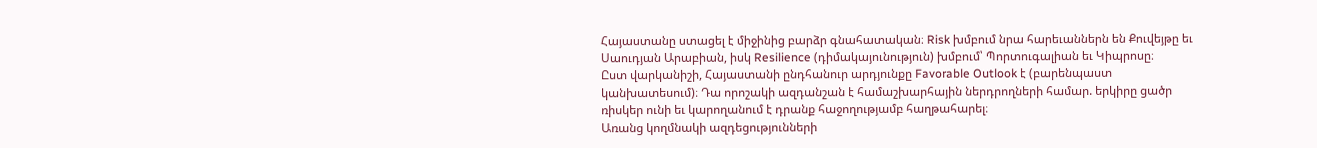Հայաստանը ստացել է միջինից բարձր գնահատական։ Risk խմբում նրա հարեւաններն են Քուվեյթը եւ Սաուդյան Արաբիան, իսկ Resilience (դիմակայունություն) խմբում՝ Պորտուգալիան եւ Կիպրոսը։
Ըստ վարկանիշի, Հայաստանի ընդհանուր արդյունքը Favorable Outlook է (բարենպաստ կանխատեսում)։ Դա որոշակի ազդանշան է համաշխարհային ներդրողների համար. երկիրը ցածր ռիսկեր ունի եւ կարողանում է դրանք հաջողությամբ հաղթահարել։
Առանց կողմնակի ազդեցությունների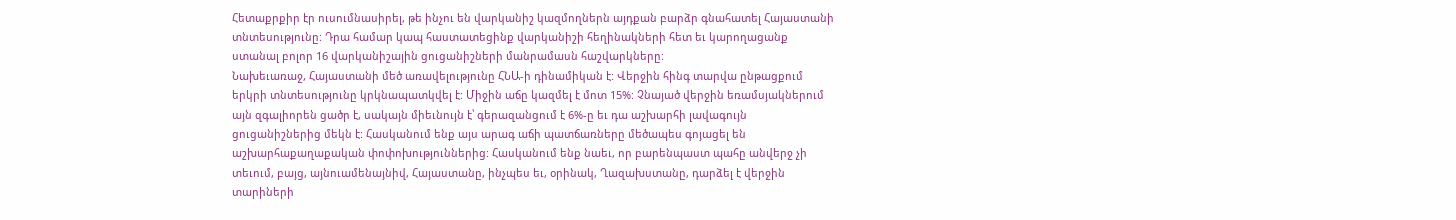Հետաքրքիր էր ուսումնասիրել, թե ինչու են վարկանիշ կազմողներն այդքան բարձր գնահատել Հայաստանի տնտեսությունը: Դրա համար կապ հաստատեցինք վարկանիշի հեղինակների հետ եւ կարողացանք ստանալ բոլոր 16 վարկանիշային ցուցանիշների մանրամասն հաշվարկները:
Նախեւառաջ, Հայաստանի մեծ առավելությունը ՀՆԱ-ի դինամիկան է: Վերջին հինգ տարվա ընթացքում երկրի տնտեսությունը կրկնապատկվել է: Միջին աճը կազմել է մոտ 15%: Չնայած վերջին եռամսյակներում այն զգալիորեն ցածր է, սակայն միեւնույն է՝ գերազանցում է 6%-ը եւ դա աշխարհի լավագույն ցուցանիշներից մեկն է: Հասկանում ենք այս արագ աճի պատճառները մեծապես գոյացել են աշխարհաքաղաքական փոփոխություններից: Հասկանում ենք նաեւ, որ բարենպաստ պահը անվերջ չի տեւում, բայց, այնուամենայնիվ, Հայաստանը, ինչպես եւ, օրինակ, Ղազախստանը, դարձել է վերջին տարիների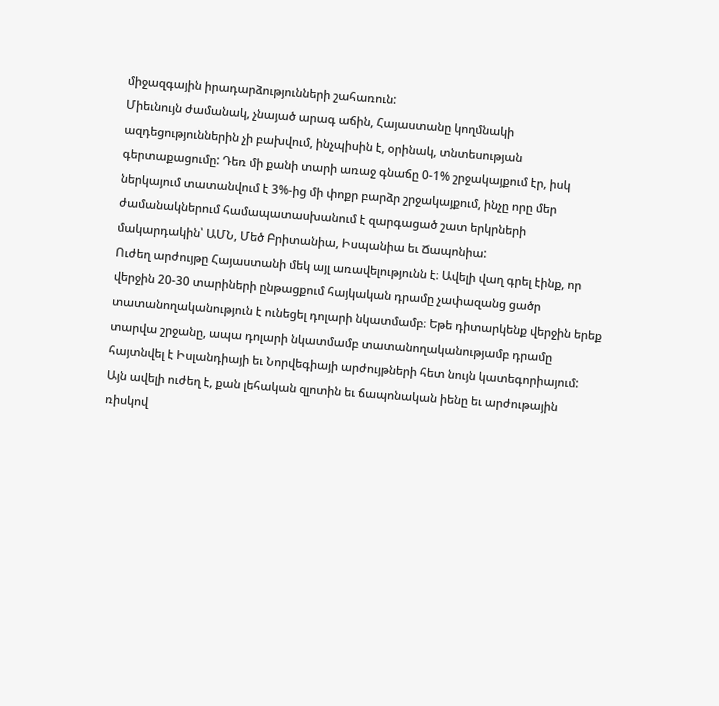միջազգային իրադարձությունների շահառուն:
Միեւնույն ժամանակ, չնայած արագ աճին, Հայաստանը կողմնակի ազդեցություններին չի բախվում, ինչպիսին է, օրինակ, տնտեսության գերտաքացումը: Դեռ մի քանի տարի առաջ գնաճը 0-1% շրջակայքում էր, իսկ ներկայում տատանվում է 3%-ից մի փոքր բարձր շրջակայքում, ինչը որը մեր ժամանակներում համապատասխանում է զարգացած շատ երկրների մակարդակին՝ ԱՄՆ, Մեծ Բրիտանիա, Իսպանիա եւ Ճապոնիա:
Ուժեղ արժույթը Հայաստանի մեկ այլ առավելությունն է։ Ավելի վաղ գրել էինք, որ վերջին 20-30 տարիների ընթացքում հայկական դրամը չափազանց ցածր տատանողականություն է ունեցել դոլարի նկատմամբ։ Եթե դիտարկենք վերջին երեք տարվա շրջանը, ապա դոլարի նկատմամբ տատանողականությամբ դրամը հայտնվել է Իսլանդիայի եւ Նորվեգիայի արժույթների հետ նույն կատեգորիայում: Այն ավելի ուժեղ է, քան լեհական զլոտին եւ ճապոնական իենը եւ արժութային ռիսկով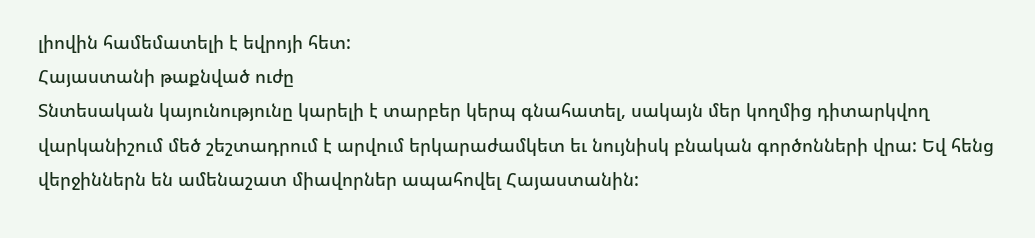լիովին համեմատելի է եվրոյի հետ:
Հայաստանի թաքնված ուժը
Տնտեսական կայունությունը կարելի է տարբեր կերպ գնահատել, սակայն մեր կողմից դիտարկվող վարկանիշում մեծ շեշտադրում է արվում երկարաժամկետ եւ նույնիսկ բնական գործոնների վրա: Եվ հենց վերջիններն են ամենաշատ միավորներ ապահովել Հայաստանին: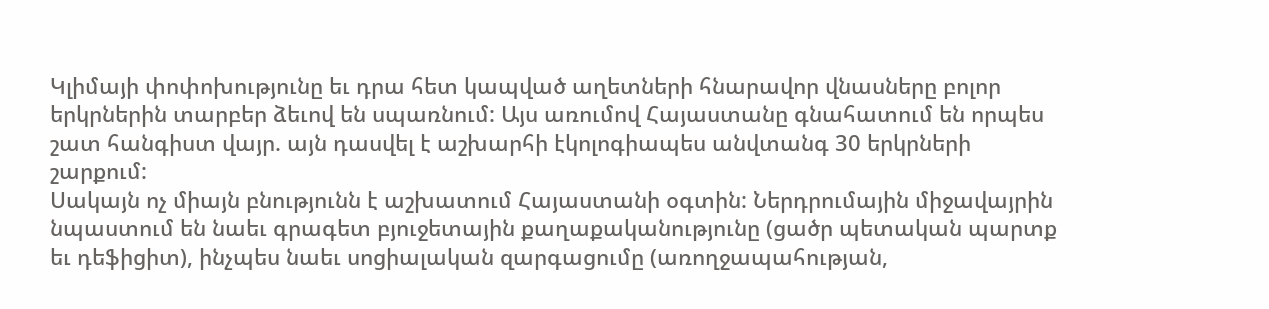Կլիմայի փոփոխությունը եւ դրա հետ կապված աղետների հնարավոր վնասները բոլոր երկրներին տարբեր ձեւով են սպառնում: Այս առումով Հայաստանը գնահատում են որպես շատ հանգիստ վայր. այն դասվել է աշխարհի էկոլոգիապես անվտանգ 30 երկրների շարքում:
Սակայն ոչ միայն բնությունն է աշխատում Հայաստանի օգտին: Ներդրումային միջավայրին նպաստում են նաեւ գրագետ բյուջետային քաղաքականությունը (ցածր պետական պարտք եւ դեֆիցիտ), ինչպես նաեւ սոցիալական զարգացումը (առողջապահության,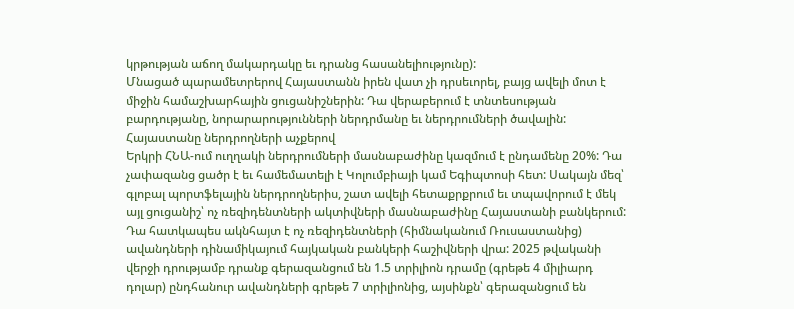կրթության աճող մակարդակը եւ դրանց հասանելիությունը):
Մնացած պարամետրերով Հայաստանն իրեն վատ չի դրսեւորել, բայց ավելի մոտ է միջին համաշխարհային ցուցանիշներին: Դա վերաբերում է տնտեսության բարդությանը, նորարարությունների ներդրմանը եւ ներդրումների ծավալին:
Հայաստանը ներդրողների աչքերով
Երկրի ՀՆԱ-ում ուղղակի ներդրումների մասնաբաժինը կազմում է ընդամենը 20%: Դա չափազանց ցածր է եւ համեմատելի է Կոլումբիայի կամ Եգիպտոսի հետ: Սակայն մեզ՝ գլոբալ պորտֆելային ներդրողներիս, շատ ավելի հետաքրքրում եւ տպավորում է մեկ այլ ցուցանիշ՝ ոչ ռեզիդենտների ակտիվների մասնաբաժինը Հայաստանի բանկերում:
Դա հատկապես ակնհայտ է ոչ ռեզիդենտների (հիմնականում Ռուսաստանից) ավանդների դինամիկայում հայկական բանկերի հաշիվների վրա: 2025 թվականի վերջի դրությամբ դրանք գերազանցում են 1.5 տրիլիոն դրամը (գրեթե 4 միլիարդ դոլար) ընդհանուր ավանդների գրեթե 7 տրիլիոնից, այսինքն՝ գերազանցում են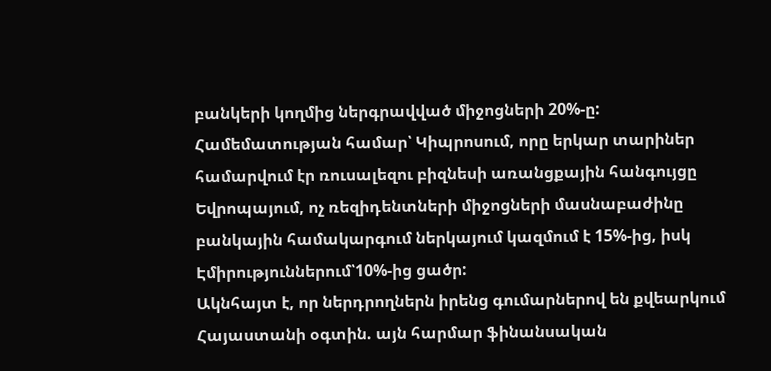բանկերի կողմից ներգրավված միջոցների 20%-ը: Համեմատության համար՝ Կիպրոսում, որը երկար տարիներ համարվում էր ռուսալեզու բիզնեսի առանցքային հանգույցը Եվրոպայում, ոչ ռեզիդենտների միջոցների մասնաբաժինը բանկային համակարգում ներկայում կազմում է 15%-ից, իսկ Էմիրություններում՝10%-ից ցածր:
Ակնհայտ է, որ ներդրողներն իրենց գումարներով են քվեարկում Հայաստանի օգտին. այն հարմար ֆինանսական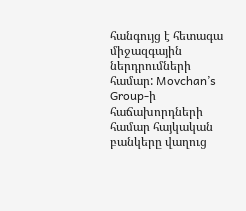հանգույց է հետագա միջազգային ներդրումների համար: Movchan’s Group-ի հաճախորդների համար հայկական բանկերը վաղուց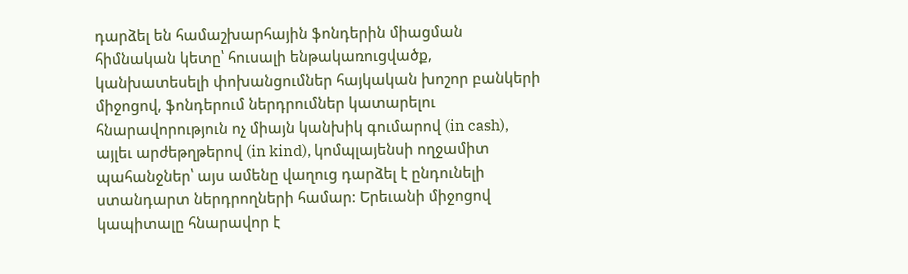դարձել են համաշխարհային ֆոնդերին միացման հիմնական կետը՝ հուսալի ենթակառուցվածք, կանխատեսելի փոխանցումներ հայկական խոշոր բանկերի միջոցով, ֆոնդերում ներդրումներ կատարելու հնարավորություն ոչ միայն կանխիկ գումարով (in cash), այլեւ արժեթղթերով (in kind), կոմպլայենսի ողջամիտ պահանջներ՝ այս ամենը վաղուց դարձել է ընդունելի ստանդարտ ներդրողների համար: Երեւանի միջոցով կապիտալը հնարավոր է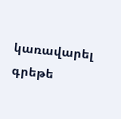կառավարել գրեթե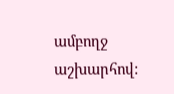ամբողջ աշխարհով: